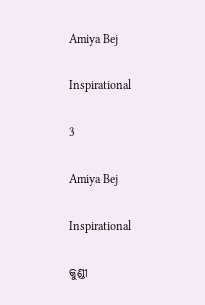Amiya Bej

Inspirational

3

Amiya Bej

Inspirational

କୁଣ୍ଡୀ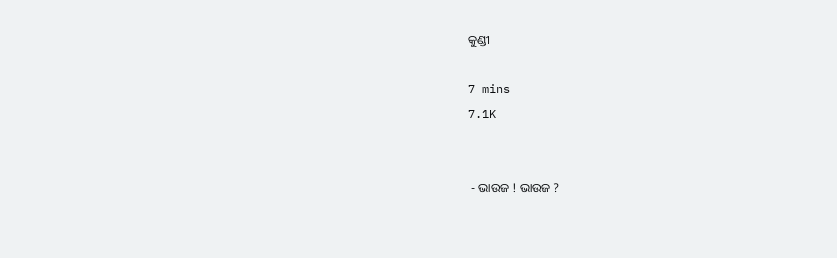କୁଣ୍ଡୀ

7 mins
7.1K


 - ଭାଉଜ ! ଭାଉଜ ?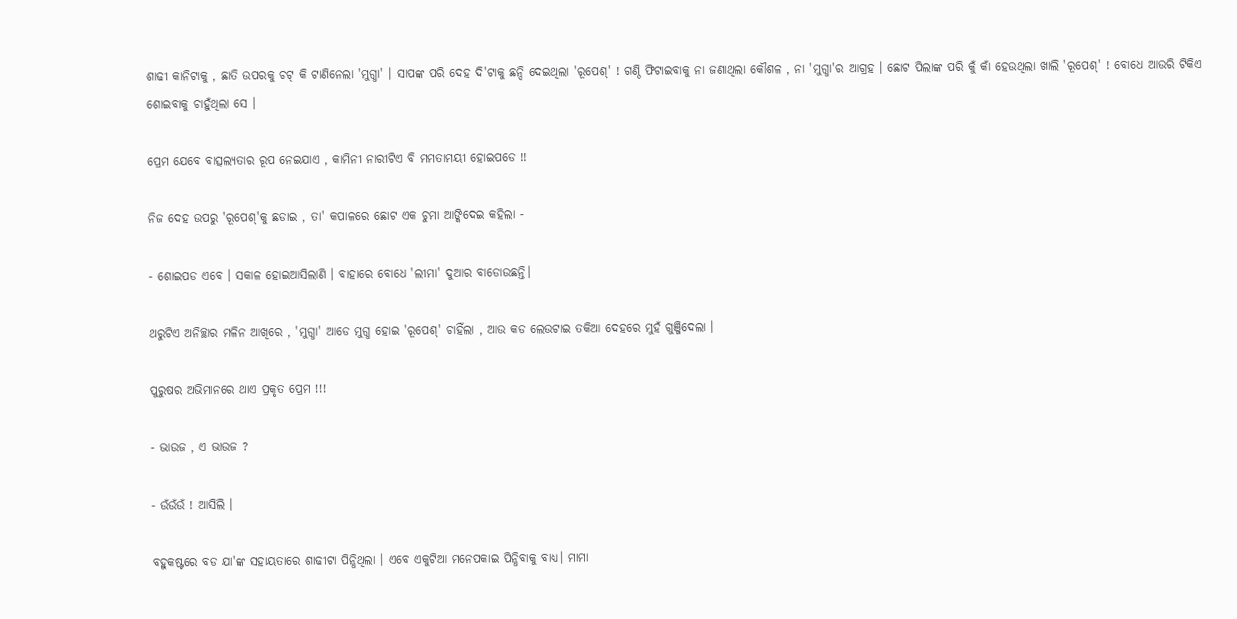ଶାଢୀ କାନିଟାକୁ , ଛାତି ଉପରକୁ ଚଟ୍ କି ଟାଣିନେଲା 'ମୁଗ୍ଧା' । ସାପଙ୍କ ପରି ଦେହ ଦି'ଟାକୁ ଛନ୍ଦି ଦେଇଥିଲା 'ରୂପେଶ୍' ! ଗଣ୍ଠି ଫିଟାଇବାକୁ ନା ଜଣାଥିଲା କୌଶଳ , ନା 'ମୁଗ୍ଧା'ର ଆଗ୍ରହ । ଛୋଟ ପିଲାଙ୍କ ପରି କୁଁ କାଁ ହେଉଥିଲା ଖାଲି 'ରୂପେଶ୍' ! ବୋଧେ ଆଉରି ଟିକିଏ ଶୋଇବାକୁ ଚାହୁଁଥିଲା ସେ ।

ପ୍ରେମ ଯେବେ ବାତ୍ସଲ୍ୟତାର ରୂପ ନେଇଯାଏ , କାମିନୀ ନାରୀଟିଏ ବି ମମତାମୟୀ ହୋଇପଡେ !!

ନିଜ ଦେହ ଉପରୁ 'ରୂପେଶ୍'କୁ ଛଡାଇ , ତା' କପାଳରେ ଛୋଟ ଏକ ଚୁମା ଆଙ୍କିଦେଇ କହିଲା -

- ଶୋଇପଡ ଏବେ । ସକାଳ ହୋଇଆସିଲାଣି । ବାହାରେ ବୋଧେ 'ଲୀମା' ଦୁଆର ବାଡୋଉଛନ୍ତି।

ଥରୁଟିଏ ଅନିଚ୍ଛାର ମଳିନ ଆଖିରେ , 'ମୁଗ୍ଧା' ଆଡେ ମୁଗ୍ଧ ହୋଇ 'ରୂପେଶ୍' ଚାହିଁଲା , ଆଉ କଡ ଲେଉଟାଇ ତକିଆ ଦେହରେ ମୁହଁ ଗୁଞ୍ଜିଦେଲା ।

ପୁରୁଷର ଅଭିମାନରେ ଥାଏ ପ୍ରକୃତ ପ୍ରେମ !!!

- ଭାଉଜ , ଏ ଭାଉଜ ?

- ଉଁଉଁଉଁ ! ଆସିଲି ।

ବହୁକଷ୍ଟରେ ବଡ ଯା'ଙ୍କ ସହାୟତାରେ ଶାଢୀଟା ପିନ୍ଧିଥିଲା । ଏବେ ଏକୁଟିଆ ମନେପକାଇ ପିନ୍ଧିବାକୁ ବାଧ୍ୟ। ମାମା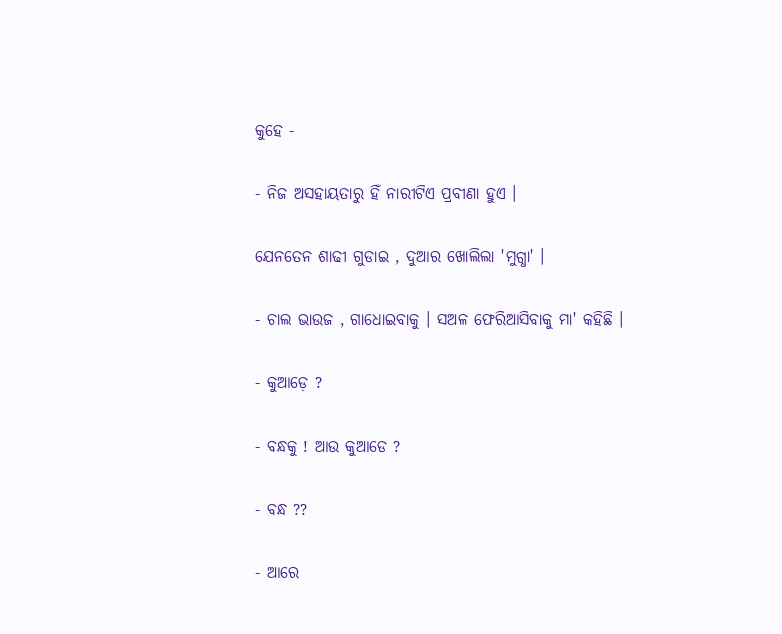କୁହେ -

- ନିଜ ଅସହାୟତାରୁ ହିଁ ନାରୀଟିଏ ପ୍ରବୀଣା ହୁଏ ।

ଯେନତେନ ଶାଢୀ ଗୁଡାଇ , ଦୁଆର ଖୋଲିଲା 'ମୁଗ୍ଧା' ।

- ଚାଲ ଭାଉଜ , ଗାଧୋଇବାକୁ । ସଅଳ ଫେରିଆସିବାକୁ ମା' କହିଛି ।

- କୁଆଡ଼େ ?

- ବନ୍ଧକୁ ! ଆଉ କୁଆଡେ ?

- ବନ୍ଧ ??

- ଆରେ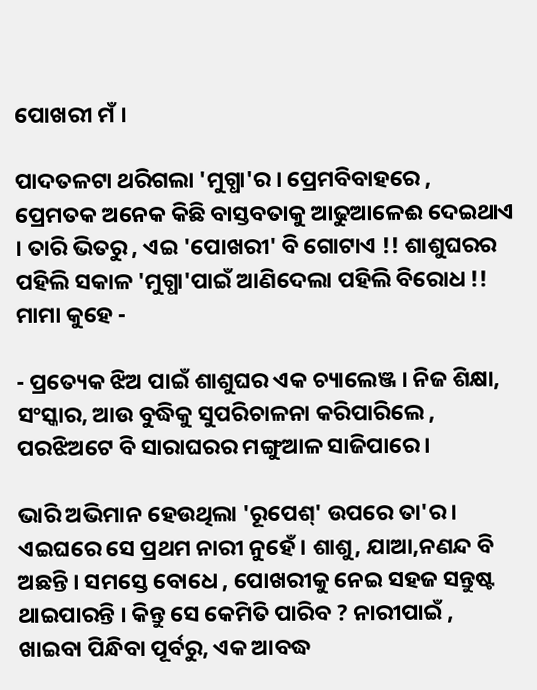ପୋଖରୀ ମଁ ।

ପାଦତଳଟା ଥରିଗଲା 'ମୁଗ୍ଧା'ର । ପ୍ରେମବିବାହରେ , ପ୍ରେମତକ ଅନେକ କିଛି ବାସ୍ତବତାକୁ ଆଢୁଆଳେଈ ଦେଇଥାଏ । ତାରି ଭିତରୁ , ଏଇ 'ପୋଖରୀ' ବି ଗୋଟାଏ !! ଶାଶୁଘରର ପହିଲି ସକାଳ 'ମୁଗ୍ଧା'ପାଇଁ ଆଣିଦେଲା ପହିଲି ବିରୋଧ !! ମାମା କୁହେ -

- ପ୍ରତ୍ୟେକ ଝିଅ ପାଇଁ ଶାଶୁଘର ଏକ ଚ୍ୟାଲେଞ୍ଜ । ନିଜ ଶିକ୍ଷା, ସଂସ୍କାର, ଆଉ ବୁଦ୍ଧିକୁ ସୁପରିଚାଳନା କରିପାରିଲେ , ପରଝିଅଟେ ବି ସାରାଘରର ମଙ୍ଗୁଆଳ ସାଜିପାରେ ।

ଭାରି ଅଭିମାନ ହେଉଥିଲା 'ରୂପେଶ୍' ଉପରେ ତା'ର । ଏଇଘରେ ସେ ପ୍ରଥମ ନାରୀ ନୁହେଁ। ଶାଶୁ, ଯାଆ,ନଣନ୍ଦ ବି ଅଛନ୍ତି । ସମସ୍ତେ ବୋଧେ , ପୋଖରୀକୁ ନେଇ ସହଜ ସନ୍ତୁଷ୍ଟ ଥାଇପାରନ୍ତି । କିନ୍ତୁ ସେ କେମିତି ପାରିବ ? ନାରୀପାଇଁ , ଖାଇବା ପିନ୍ଧିବା ପୂର୍ବରୁ, ଏକ ଆବଦ୍ଧ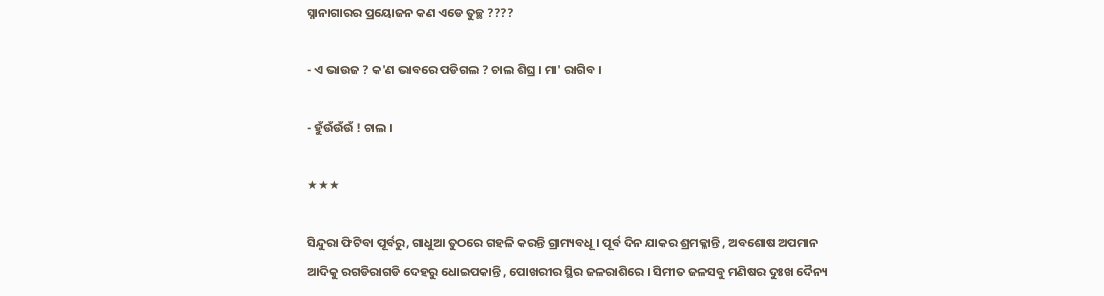ସ୍ନାନାଗାରର ପ୍ରୟୋଜନ କଣ ଏଡେ ତୁଚ୍ଛ ????

- ଏ ଭାଉଜ ? କ'ଣ ଭାବରେ ପଡିଗଲ ? ଚାଲ ଶିଘ୍ର । ମା' ରାଗିବ ।

- ହୁଁଉଁଉଁଉଁ ! ଚାଲ ।

★★★

ସିନ୍ଦୁରା ଫିଟିବା ପୂର୍ବରୁ, ଗାଧୁଆ ତୁଠରେ ଗହଳି କରନ୍ତି ଗ୍ରାମ୍ୟବଧୂ । ପୂର୍ବ ଦିନ ଯାକର ଶ୍ରମକ୍ଳାନ୍ତି , ଅବଶୋଷ ଅପମାନ ଆଦିକୁ ରଗଡିରାଗଡି ଦେହରୁ ଧୋଇପକାନ୍ତି , ପୋଖରୀର ସ୍ଥିର ଜଳରାଶିରେ । ସିମୀତ ଜଳସବୁ ମଣିଷର ଦୁଃଖ ଦୈନ୍ୟ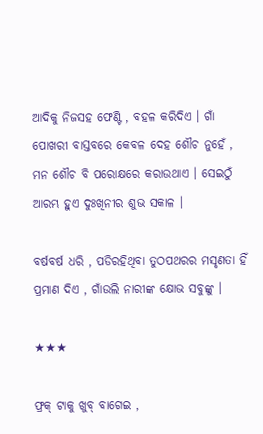ଆଦିକୁ ନିଜସହ ଫେଣ୍ଟି , ବହଳ କରିଦିଏ । ଗାଁ ପୋଖରୀ ବାସ୍ତବରେ କେବଳ ଦେହ ଶୌଚ ନୁହେଁ , ମନ ଶୌଚ ବି ପରୋକ୍ଷରେ କରାଉଥାଏ । ସେଇଠୁଁ ଆରମ୍ଭ ହୁଏ ଦୁଃଖିନୀର ଶୁଭ ସକାଳ ।

ବର୍ଷବର୍ଷ ଧରି , ପଡିରହିଥିବା ତୁଠପଥରର ମସୃଣତା ହିଁ ପ୍ରମାଣ ଦିଏ , ଗାଁଉଲି ନାରୀଙ୍କ କ୍ଷୋଭ ସବୁଙ୍କୁ ।

★★★

ଫ୍ରକ୍ ଟାକୁ ଖୁବ୍ ବାଗେଇ ,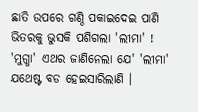ଛାତି ଉପରେ ଗଣ୍ଠି ପକାଇଦେଇ ପାଣି ଭିତରକୁ ଭୁସକି ପଶିଗଲା 'ଲୀମା' ! 'ମୁଗ୍ଧା' ଏଥର ଜାଣିନେଲା ଯେ' 'ଲୀମା' ଯଥେଷ୍ଟ ବଡ ହେଇସାରିଲାଣି ।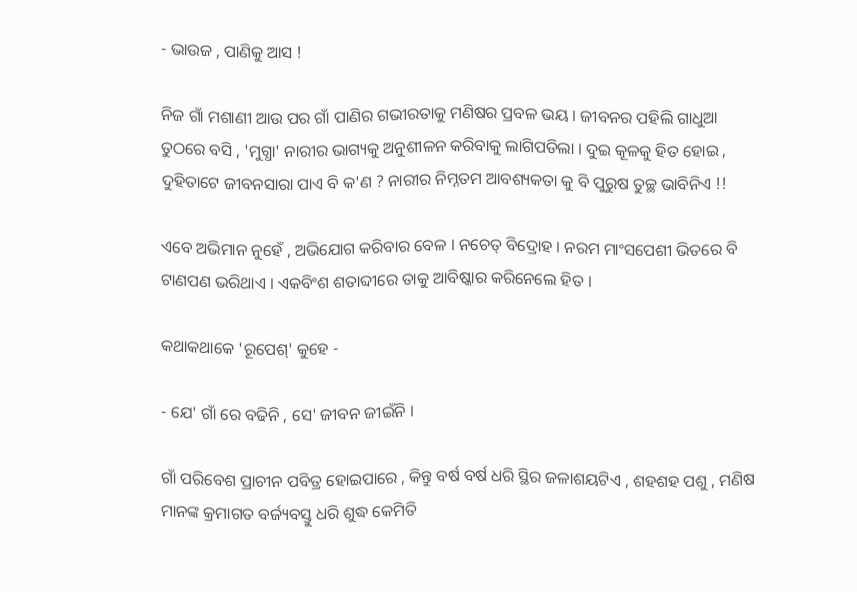- ଭାଉଜ , ପାଣିକୁ ଆସ !

ନିଜ ଗାଁ ମଶାଣୀ ଆଉ ପର ଗାଁ ପାଣିର ଗଭୀରତାକୁ ମଣିଷର ପ୍ରବଳ ଭୟ । ଜୀବନର ପହିଲି ଗାଧୁଆ ତୁଠରେ ବସି , 'ମୁଗ୍ଧା' ନାରୀର ଭାଗ୍ୟକୁ ଅନୁଶୀଳନ କରିବାକୁ ଲାଗିପଡିଲା । ଦୁଇ କୂଳକୁ ହିତ ହୋଇ , ଦୁହିତାଟେ ଜୀବନସାରା ପାଏ ବି କ'ଣ ? ନାରୀର ନିମ୍ନତମ ଆବଶ୍ୟକତା କୁ ବି ପୁରୁଷ ତୁଚ୍ଛ ଭାବିନିଏ !!

ଏବେ ଅଭିମାନ ନୁହେଁ , ଅଭିଯୋଗ କରିବାର ବେଳ । ନଚେତ୍ ବିଦ୍ରୋହ । ନରମ ମାଂସପେଶୀ ଭିତରେ ବି ଟାଣପଣ ଭରିଥାଏ । ଏକବିଂଶ ଶତାବ୍ଦୀରେ ତାକୁ ଆବିଷ୍କାର କରିନେଲେ ହିତ ।

କଥାକଥାକେ 'ରୂପେଶ୍' କୁହେ -

- ଯେ' ଗାଁ ରେ ବଢିନି , ସେ' ଜୀବନ ଜୀଇଁନି ।

ଗାଁ ପରିବେଶ ପ୍ରାଚୀନ ପବିତ୍ର ହୋଇପାରେ , କିନ୍ତୁ ବର୍ଷ ବର୍ଷ ଧରି ସ୍ଥିର ଜଳାଶୟଟିଏ , ଶହଶହ ପଶୁ , ମଣିଷ ମାନଙ୍କ କ୍ରମାଗତ ବର୍ଜ୍ୟବସ୍ତୁ ଧରି ଶୁଦ୍ଧ କେମିତି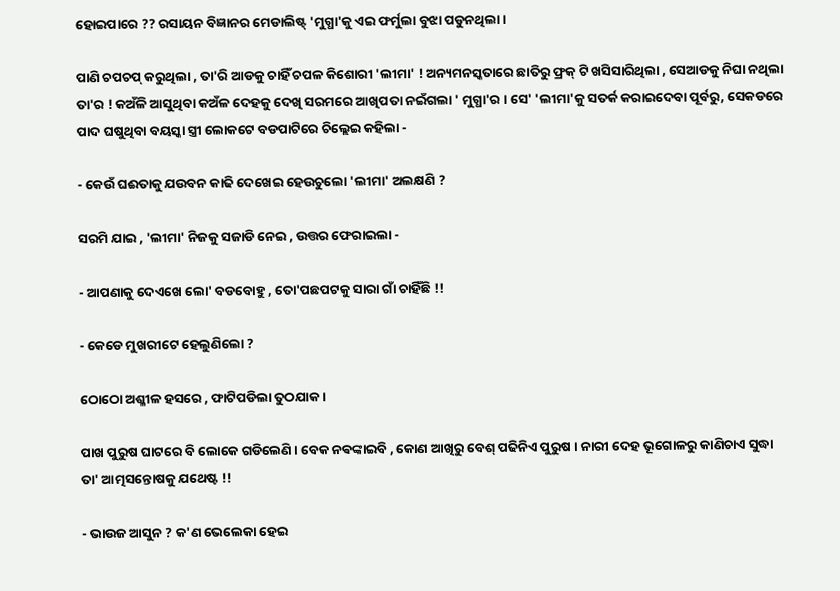ହୋଇପାରେ ?? ରସାୟନ ବିଜ୍ଞାନର ମେଡାଲିଷ୍ଟ୍ 'ମୁଗ୍ଧା'କୁ ଏଇ ଫର୍ମୁଲା ବୁଝା ପଡୁନଥିଲା ।

ପାଣି ଚପଚପ୍ କରୁଥିଲା , ତା'ରି ଆଡକୁ ଚାହିଁ ଚପଳ କିଶୋରୀ 'ଲୀମା' ! ଅନ୍ୟମନସ୍କତାରେ ଛାତିରୁ ଫ୍ରକ୍ ଟି ଖସିସାରିଥିଲା , ସେଆଡକୁ ନିଘା ନଥିଲା ତା'ର ! କଅଁଳି ଆସୁଥିବା କଅଁଳ ଦେହକୁ ଦେଖି ସରମରେ ଆଖିପତା ନଇଁଗଲା ' ମୁଗ୍ଧା'ର । ସେ' 'ଲୀମା'କୁ ସତର୍କ କରାଇଦେବା ପୂର୍ବରୁ, ସେକଡରେ ପାଦ ଘଷୁଥିବା ବୟସ୍କା ସ୍ତ୍ରୀ ଲୋକଟେ ବଡପାଟିରେ ଚିଲ୍ଲେଇ କହିଲା -

- କେଉଁ ଘଈତାକୁ ଯଉବନ କାଢି ଦେଖେଇ ହେଉଚୁଲୋ 'ଲୀମା' ଅଲକ୍ଷଣି ?

ସରମି ଯାଇ , 'ଲୀମା' ନିଜକୁ ସଜାଡି ନେଇ , ଉତ୍ତର ଫେରାଇଲା -

- ଆପଣାକୁ ଦେଏଖେ ଲୋ' ବଡବୋହୁ , ତୋ'ପଛପଟକୁ ସାରା ଗାଁ ଚାହିଁଛି !!

- କେଡେ ମୁଖରୀଟେ ହେଲୁଣିଲୋ ?

ଠୋଠୋ ଅଶ୍ଳୀଳ ହସରେ , ଫାଟିପଡିଲା ତୁଠଯାକ ।

ପାଖ ପୁରୁଷ ଘାଟରେ ବି ଲୋକେ ଗଡିଲେଣି । ବେକ ନଵଙ୍କାଇବି , କୋଣ ଆଖିରୁ ବେଶ୍ ପଢିନିଏ ପୁରୁଷ । ନାରୀ ଦେହ ଭୂଗୋଳରୁ କାଣିଚାଏ ସୁଦ୍ଧା ତା' ଆତ୍ମସନ୍ତୋଷକୁ ଯଥେଷ୍ଟ !!

- ଭାଉଜ ଆସୁନ ? କ'ଣ ଭେଲେକା ହେଇ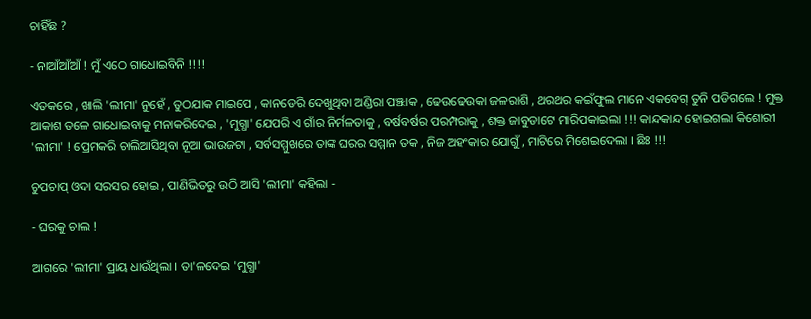ଚାହିଁଛ ?

- ନାଆଁଆଁଆଁ ! ମୁଁ ଏଠେ ଗାଧୋଇବିନି !!!!

ଏତକରେ , ଖାଲି 'ଲୀମା' ନୁହେଁ , ତୁଠଯାକ ମାଇପେ , କାନଡେରି ଦେଖୁଥିବା ଅଣ୍ଡିରା ପଞ୍ଝାକ , ଢେଉଢେଉକା ଜଳରାଶି , ଥରଥର କଇଁଫୁଲ ମାନେ ଏକବେଗ୍ ତୁନି ପଡିଗଲେ ! ମୁକ୍ତ ଆକାଶ ତଳେ ଗାଧୋଇବାକୁ ମନାକରିଦେଇ , 'ମୁଗ୍ଧା' ଯେପରି ଏ ଗାଁର ନିର୍ମଳତାକୁ , ବର୍ଷବର୍ଷର ପରମ୍ପରାକୁ , ଶକ୍ତ ଜାବୁଡାଟେ ମାରିପକାଇଲା !!! କାନ୍ଦକାନ୍ଦ ହୋଇଗଲା କିଶୋରୀ 'ଲୀମା' ! ପ୍ରେମକରି ଚାଲିଆସିଥିବା ନୂଆ ଭାଉଜଟା , ସର୍ବସମ୍ମୁଖରେ ତାଙ୍କ ଘରର ସମ୍ମାନ ତକ , ନିଜ ଅହଂକାର ଯୋଗୁଁ , ମାଟିରେ ମିଶେଇଦେଲା । ଛିଃ !!!

ଚୁପଚାପ୍ ଓଦା ସରସର ହୋଇ , ପାଣିଭିତରୁ ଉଠି ଆସି 'ଲୀମା' କହିଲା -

- ଘରକୁ ଚାଲ !

ଆଗରେ 'ଲୀମା' ପ୍ରାୟ ଧାଉଁଥିଲା । ତା'ଳଦେଇ 'ମୁଗ୍ଧା'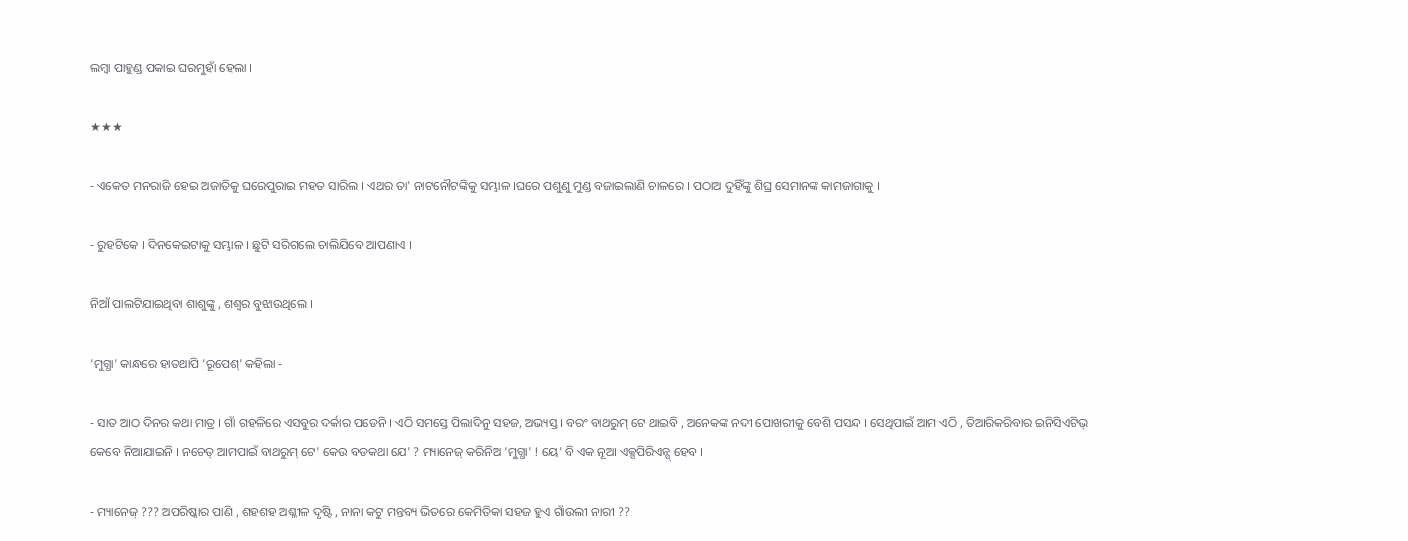ଲମ୍ବା ପାହୁଣ୍ଡ ପକାଇ ଘରମୁହାଁ ହେଲା ।

★★★

- ଏକେତ ମନରାଜି ହେଇ ଅଜାତିକୁ ଘରେପୁରାଇ ମହତ ସାରିଲ । ଏଥର ତା' ନାଟନୌଟଙ୍କିକୁ ସମ୍ଭାଳ ।ଘରେ ପଶୁଣୁ ମୁଣ୍ଡ ବଜାଇଲାଣି ଚାଳରେ । ପଠାଅ ଦୁହିଁଙ୍କୁ ଶିଘ୍ର ସେମାନଙ୍କ କାମଜାଗାକୁ ।

- ରୁହଟିକେ । ଦିନକେଇଟାକୁ ସମ୍ଭାଳ । ଛୁଟି ସରିଗଲେ ଚାଲିଯିବେ ଆପଣାଏ ।

ନିଆଁ ପାଲଟିଯାଇଥିବା ଶାଶୁଙ୍କୁ , ଶଶ୍ୱର ବୁଝାଉଥିଲେ ।

'ମୁଗ୍ଧା' କାନ୍ଧରେ ହାତଥାପି 'ରୂପେଶ୍' କହିଲା -

- ସାତ ଆଠ ଦିନର କଥା ମାତ୍ର । ଗାଁ ଗହଳିରେ ଏସବୁର ଦର୍କାର ପଡେନି । ଏଠି ସମସ୍ତେ ପିଲାଦିନୁ ସହଜ, ଅଭ୍ୟସ୍ତ । ବରଂ ବାଥରୁମ୍ ଟେ ଥାଇବି , ଅନେକଙ୍କ ନଦୀ ପୋଖରୀକୁ ବେଶି ପସନ୍ଦ । ସେଥିପାଇଁ ଆମ ଏଠି , ତିଆରିକରିବାର ଇନିସିଏଟିଭ୍ କେବେ ନିଆଯାଇନି । ନଚେତ୍ ଆମପାଇଁ ବାଥରୁମ୍ ଟେ' କେଉ ବଡକଥା ଯେ' ? ମ୍ୟାନେଜ୍ କରିନିଅ 'ମୁଗ୍ଧା' ! ୟେ' ବି ଏକ ନୂଆ ଏକ୍ସପିରିଏନ୍ସ୍ ହେବ ।

- ମ୍ୟାନେଜ୍ ??? ଅପରିଷ୍କାର ପାଣି , ଶହଶହ ଅଶ୍ଳୀଳ ଦୃଷ୍ଟି , ନାନା କଟୁ ମନ୍ତବ୍ୟ ଭିତରେ କେମିତିକା ସହଜ ହୁଏ ଗାଁଉଲୀ ନାରୀ ??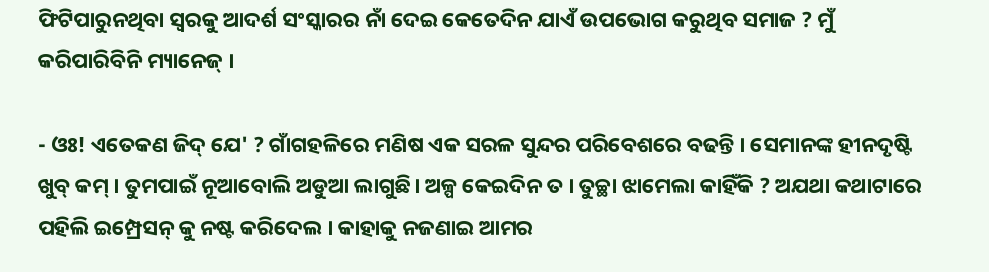ଫିଟିପାରୁନଥିବା ସ୍ୱରକୁ ଆଦର୍ଶ ସଂସ୍କାରର ନାଁ ଦେଇ କେତେଦିନ ଯାଏଁ ଉପଭୋଗ କରୁଥିବ ସମାଜ ? ମୁଁ କରିପାରିବିନି ମ୍ୟାନେଜ୍ ।

- ଓଃ! ଏତେକଣ ଜିଦ୍ ଯେ' ? ଗାଁଗହଳିରେ ମଣିଷ ଏକ ସରଳ ସୁନ୍ଦର ପରିବେଶରେ ବଢନ୍ତି । ସେମାନଙ୍କ ହୀନଦୃଷ୍ଟି ଖୁବ୍ କମ୍ । ତୁମପାଇଁ ନୂଆବୋଲି ଅଡୁଆ ଲାଗୁଛି। ଅଳ୍ପ କେଇଦିନ ତ । ତୁଚ୍ଛା ଝାମେଲା କାହିଁକି ? ଅଯଥା କଥାଟାରେ ପହିଲି ଇମ୍ପ୍ରେସନ୍ କୁ ନଷ୍ଟ କରିଦେଲ । କାହାକୁ ନଜଣାଇ ଆମର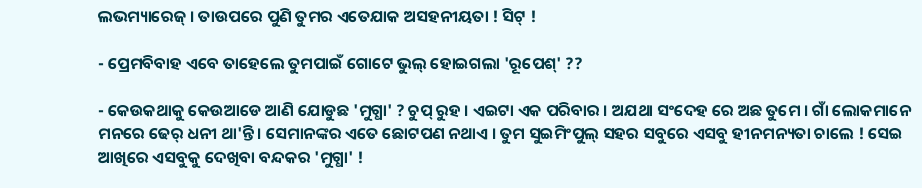ଲଭମ୍ୟାରେଜ୍ । ତାଉପରେ ପୁଣି ତୁମର ଏତେଯାକ ଅସହନୀୟତା ! ସିଟ୍ !

- ପ୍ରେମବିବାହ ଏବେ ତାହେଲେ ତୁମପାଇଁ ଗୋଟେ ଭୁଲ୍ ହୋଇଗଲା 'ରୂପେଶ୍' ??

- କେଉକଥାକୁ କେଉଆଡେ ଆଣି ଯୋଡୁଛ 'ମୁଗ୍ଧା' ? ଚୁପ୍ ରୁହ । ଏଇଟା ଏକ ପରିବାର । ଅଯଥା ସଂଦେହ ରେ ଅଛ ତୁମେ । ଗାଁ ଲୋକମାନେ ମନରେ ଢେର୍ ଧନୀ ଥା'ନ୍ତି । ସେମାନଙ୍କର ଏତେ ଛୋଟପଣ ନଥାଏ । ତୁମ ସୁଇମିଂପୁଲ୍ ସହର ସବୁରେ ଏସବୁ ହୀନମନ୍ୟତା ଚାଲେ ! ସେଇ ଆଖିରେ ଏସବୁକୁ ଦେଖିବା ବନ୍ଦକର 'ମୁଗ୍ଧା' !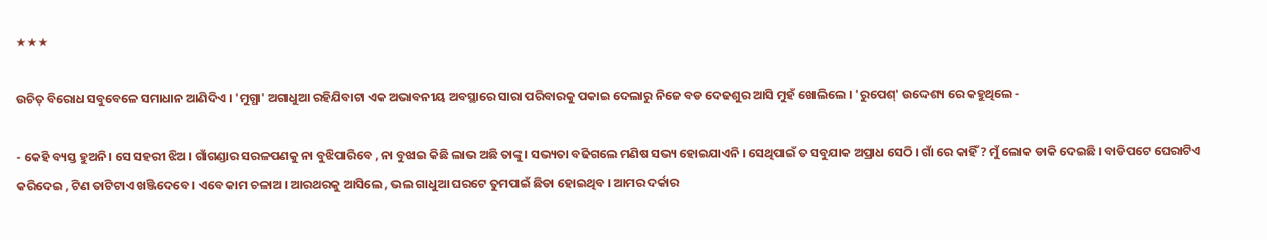★★★

ଉଚିତ୍ ବିରୋଧ ସବୁବେଳେ ସମାଧାନ ଆଣିଦିଏ । 'ମୁଗ୍ଧା' ଅଗାଧୁଆ ରହିଯିବାଟା ଏକ ଅଭାବନୀୟ ଅବସ୍ଥାରେ ସାରା ପରିବାରକୁ ପକାଇ ଦେଲାରୁ ନିଜେ ବଡ ଦେଢଶୁର ଆସି ମୁହଁ ଖୋଲିଲେ । 'ରୁପେଶ୍' ଉଦ୍ଦେଶ୍ୟ ରେ କହୁଥିଲେ -

- କେହି ବ୍ୟସ୍ତ ହୁଅନି। ସେ ସହରୀ ଝିଅ । ଗାଁଗଣ୍ଡାର ସରଳପଣକୁ ନା ବୁଝିପାରିବେ , ନା ବୁଝାଇ କିଛି ଲାଭ ଅଛି ତାଙ୍କୁ । ସଭ୍ୟତା ବଢିଗଲେ ମଣିଷ ସଭ୍ୟ ହୋଇଯାଏନି । ସେଥିପାଇଁ ତ ସବୁଯାକ ଅପ୍ରାଧ ସେଠି । ଗାଁ ରେ କାହିଁ ? ମୁଁ ଲୋକ ଡାକି ଦେଇଛି । ବାଡିପଟେ ଘେରାଟିଏ କରିଦେଇ , ଟିଣ ତାଟିଟାଏ ଖଞ୍ଜିଦେବେ । ଏବେ କାମ ଚଳାଅ । ଆରଥରକୁ ଆସିଲେ , ଭଲ ଗାଧୁଆ ଘରଟେ ତୁମପାଇଁ ଛିଡା ହୋଇଥିବ । ଆମର ଦର୍କାର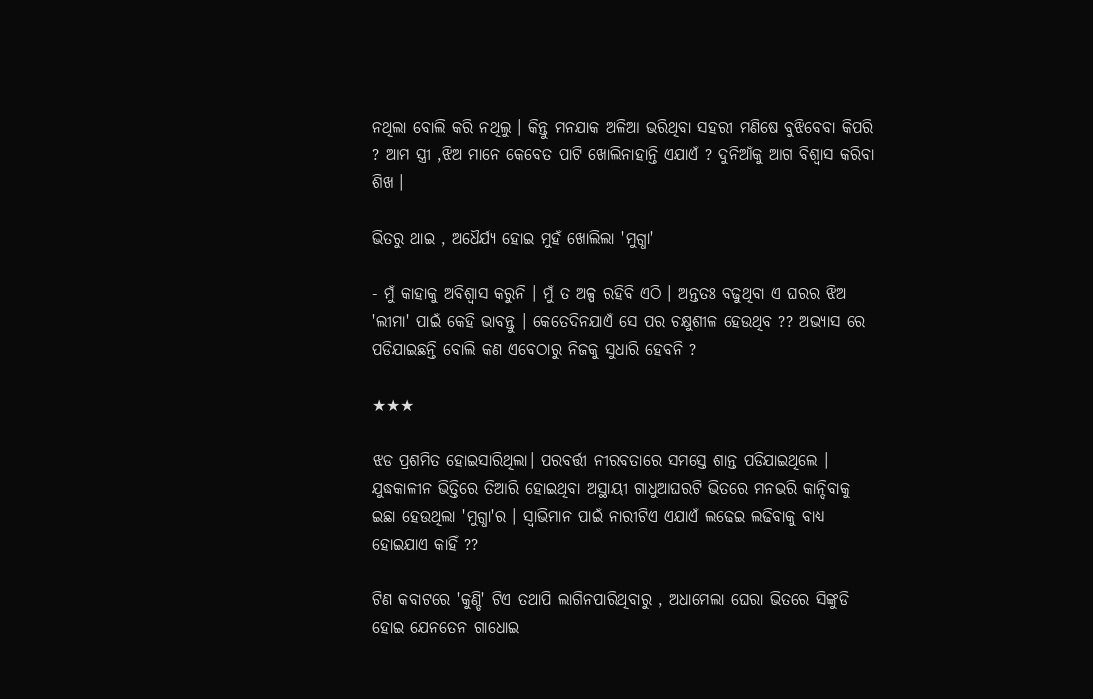ନଥିଲା ବୋଲି କରି ନଥିଲୁ । କିନ୍ତୁ ମନଯାକ ଅଳିଆ ଭରିଥିବା ସହରୀ ମଣିଷେ ବୁଝିବେବା କିପରି ? ଆମ ସ୍ତ୍ରୀ ,ଝିଅ ମାନେ କେବେତ ପାଟି ଖୋଲିନାହାନ୍ତି ଏଯାଏଁ ? ଦୁନିଆଁକୁ ଆଗ ବିଶ୍ୱାସ କରିବା ଶିଖ ।

ଭିତରୁ ଥାଇ , ଅଧୈର୍ଯ୍ୟ ହୋଇ ମୁହଁ ଖୋଲିଲା 'ମୁଗ୍ଧା'

- ମୁଁ କାହାକୁ ଅବିଶ୍ୱାସ କରୁନି । ମୁଁ ତ ଅଳ୍ପ ରହିବି ଏଠି । ଅନ୍ତତଃ ବଢୁଥିବା ଏ ଘରର ଝିଅ 'ଲୀମା' ପାଇଁ କେହି ଭାବନ୍ତୁ । କେତେଦିନଯାଏଁ ସେ ପର ଚକ୍ଷୁଶୀଳ ହେଉଥିବ ?? ଅଭ୍ୟାସ ରେ ପଡିଯାଇଛନ୍ତି ବୋଲି କଣ ଏବେଠାରୁ ନିଜକୁ ସୁଧାରି ହେବନି ?

★★★

ଝଡ ପ୍ରଶମିତ ହୋଇସାରିଥିଲା। ପରବର୍ତ୍ତୀ ନୀରବତାରେ ସମସ୍ତେ ଶାନ୍ତ ପଡିଯାଇଥିଲେ । ଯୁଦ୍ଧକାଳୀନ ଭିତ୍ତିରେ ତିଆରି ହୋଇଥିବା ଅସ୍ଥାୟୀ ଗାଧୁଆଘରଟି ଭିତରେ ମନଭରି କାନ୍ଦିବାକୁ ଇଛା ହେଉଥିଲା 'ମୁଗ୍ଧା'ର । ସ୍ୱାଭିମାନ ପାଇଁ ନାରୀଟିଏ ଏଯାଏଁ ଲଢେଇ ଲଢିବାକୁ ବାଧ୍ୟ ହୋଇଯାଏ କାହିଁ ??

ଟିଣ କବାଟରେ 'କୁଣ୍ଡି' ଟିଏ ତଥାପି ଲାଗିନପାରିଥିବାରୁ , ଅଧାମେଲା ଘେରା ଭିତରେ ସିଙ୍କୁଡି ହୋଇ ଯେନତେନ ଗାଧୋଇ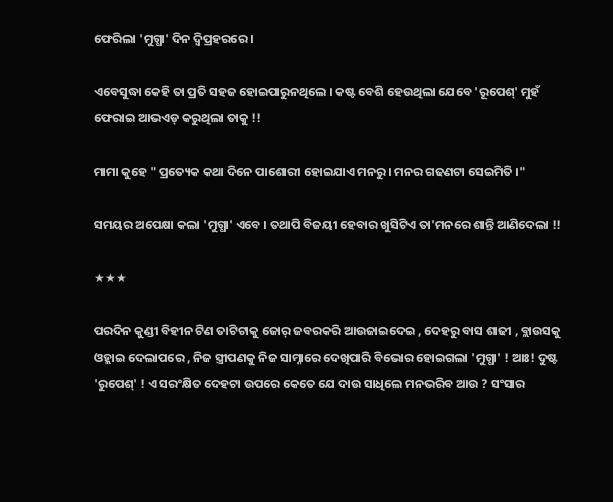ଫେରିଲା 'ମୁଗ୍ଧା' ଦିନ ଦ୍ୱିପ୍ରହରରେ ।

ଏବେସୁଦ୍ଧା କେହି ତା ପ୍ରତି ସହଜ ହୋଇପାରୁନଥିଲେ । କଷ୍ଟ ବେଶି ହେଉଥିଲା ଯେବେ 'ରୂପେଶ୍' ମୁହଁ ଫେରାଇ ଆଭଏଡ୍ କରୁଥିଲା ତାକୁ !!

ମାମା କୁହେ " ପ୍ରତ୍ୟେକ କଥା ଦିନେ ପାଶୋରୀ ହୋଇଯାଏ ମନରୁ । ମନର ଗଢଣଟା ସେଇମିତି ।"

ସମୟର ଅପେକ୍ଷା କଲା 'ମୁଗ୍ଧା' ଏବେ । ତଥାପି ବିଜୟୀ ହେବାର ଖୁସିଟିଏ ତା'ମନରେ ଶାନ୍ତି ଆଣିଦେଲା !!

★★★

ପରଦିନ କୁଣ୍ଡୀ ବିହୀନ ଟିଣ ତାଟିଟାକୁ ଜୋର୍ ଜବରକରି ଆଉଜାଇଦେଇ , ଦେହରୁ ବାସ ଶାଢୀ , ବ୍ଲାଉସକୁ ଓହ୍ଲାଇ ଦେଲାପରେ , ନିଜ ସ୍ତ୍ରୀପଣକୁ ନିଜ ସାମ୍ନାରେ ଦେଖିପାରି ବିଭୋର ହୋଇଗଲା 'ମୁଗ୍ଧା' ! ଆଃ! ଦୁଷ୍ଟ 'ରୁପେଶ୍' ! ଏ ସରଂକ୍ଷିତ ଦେହଟା ଉପରେ କେତେ ଯେ ଦାଉ ସାଧିଲେ ମନଭରିବ ଆଉ ? ସଂସାର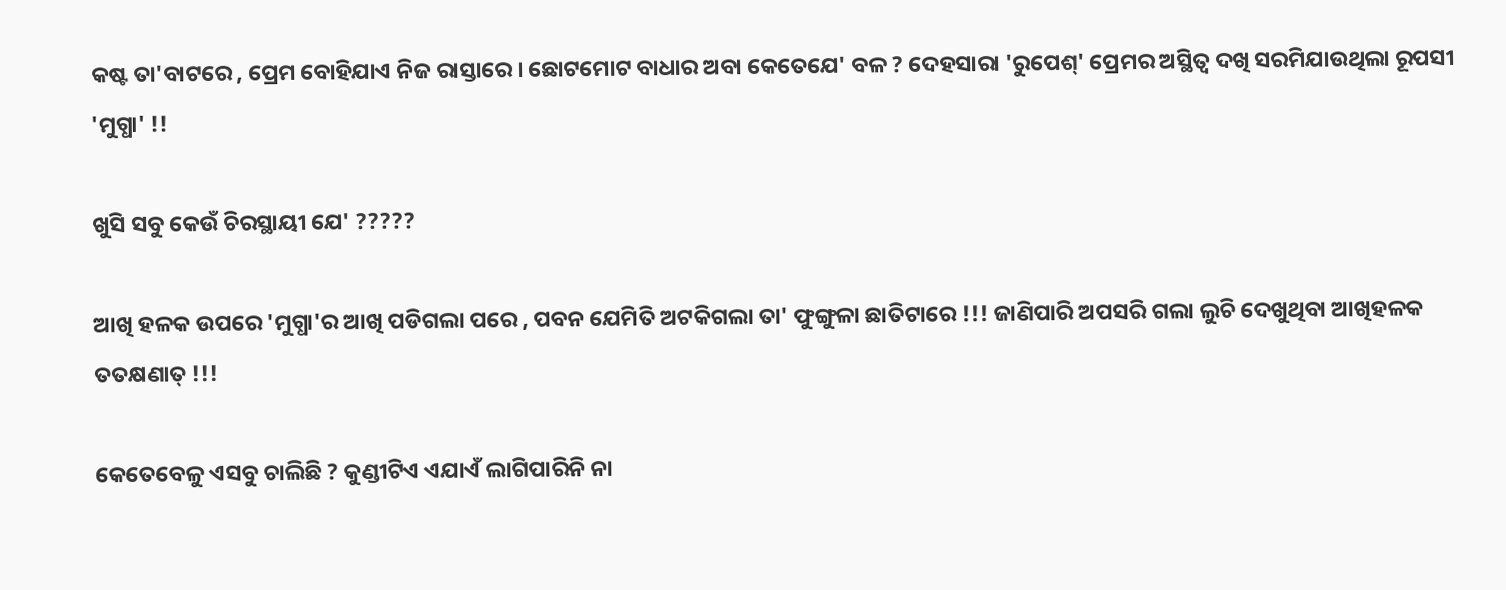କଷ୍ଟ ତା'ବାଟରେ , ପ୍ରେମ ବୋହିଯାଏ ନିଜ ରାସ୍ତାରେ । ଛୋଟମୋଟ ବାଧାର ଅବା କେତେଯେ' ବଳ ? ଦେହସାରା 'ରୁପେଶ୍' ପ୍ରେମର ଅସ୍ଥିତ୍ୱ ଦଖି ସରମିଯାଉଥିଲା ରୂପସୀ 'ମୁଗ୍ଧା' !!

ଖୁସି ସବୁ କେଉଁ ଚିରସ୍ଥାୟୀ ଯେ' ?????

ଆଖି ହଳକ ଉପରେ 'ମୁଗ୍ଧା'ର ଆଖି ପଡିଗଲା ପରେ , ପବନ ଯେମିତି ଅଟକିଗଲା ତା' ଫୁଙ୍ଗୁଳା ଛାତିଟାରେ !!! ଜାଣିପାରି ଅପସରି ଗଲା ଲୁଚି ଦେଖୁଥିବା ଆଖିହଳକ ତତକ୍ଷଣାତ୍ !!!

କେତେବେଳୁ ଏସବୁ ଚାଲିଛି ? କୁଣ୍ଡୀଟିଏ ଏଯାଏଁ ଲାଗିପାରିନି ନା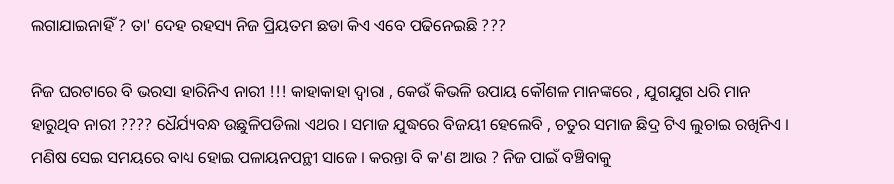ଲଗାଯାଇନାହିଁ ? ତା' ଦେହ ରହସ୍ୟ ନିଜ ପ୍ରିୟତମ ଛଡା କିଏ ଏବେ ପଢିନେଇଛି ???

ନିଜ ଘରଟାରେ ବି ଭରସା ହାରିନିଏ ନାରୀ !!! କାହାକାହା ଦ୍ୱାରା , କେଉଁ କିଭଳି ଉପାୟ କୌଶଳ ମାନଙ୍କରେ , ଯୁଗଯୁଗ ଧରି ମାନ ହାରୁଥିବ ନାରୀ ???? ଧୈର୍ଯ୍ୟବନ୍ଧ ଉଛୁଳିପଡିଲା ଏଥର । ସମାଜ ଯୁଦ୍ଧରେ ବିଜୟୀ ହେଲେବି , ଚତୁର ସମାଜ ଛିଦ୍ର ଟିଏ ଲୁଚାଇ ରଖିନିଏ । ମଣିଷ ସେଇ ସମୟରେ ବାଧ୍ୟ ହୋଇ ପଳାୟନପନ୍ଥୀ ସାଜେ । କରନ୍ତା ବି କ'ଣ ଆଉ ? ନିଜ ପାଇଁ ବଞ୍ଚିବାକୁ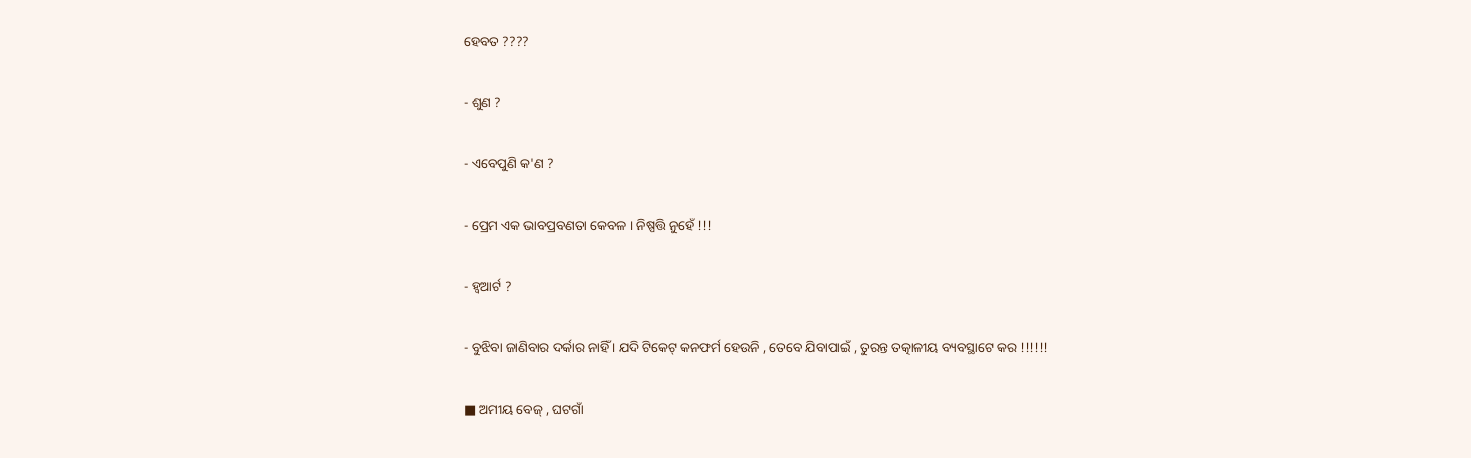ହେବତ ????

- ଶୁଣ ?

- ଏବେପୁଣି କ'ଣ ?

- ପ୍ରେମ ଏକ ଭାବପ୍ରବଣତା କେବଳ । ନିଷ୍ପତ୍ତି ନୁହେଁ !!!

- ହ୍ୱଆର୍ଟ ?

- ବୁଝିବା ଜାଣିବାର ଦର୍କାର ନାହିଁ । ଯଦି ଟିକେଟ୍ କନଫର୍ମ ହେଉନି , ତେବେ ଯିବାପାଇଁ , ତୁରନ୍ତ ତତ୍କାଳୀୟ ବ୍ୟବସ୍ଥାଟେ କର !!!!!!

■ ଅମୀୟ ବେଜ୍ , ଘଟଗାଁ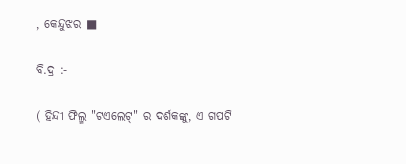, କେନ୍ଦୁଝର ■

ବି.ଦ୍ର :-

( ହିନ୍ଦୀ ଫିଲ୍ମ "ଟଏଲେଟ୍" ର ଦର୍ଶକଙ୍କୁ, ଏ ଗପଟି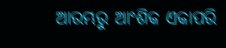ଆରମ୍ଭରୁ ଆଂଶିକ ଏକାପରି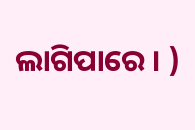ଲାଗିପାରେ । )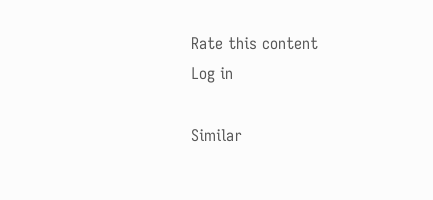Rate this content
Log in

Similar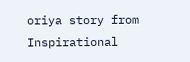oriya story from Inspirational